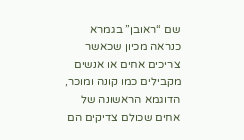שם “ראובן” בגמרא
כנראה מכיון שכאשר צריכים אחים או אנשים מקבילים כמו קונה ומוכר, הדוגמא הראשונה של אחים שכולם צדיקים הם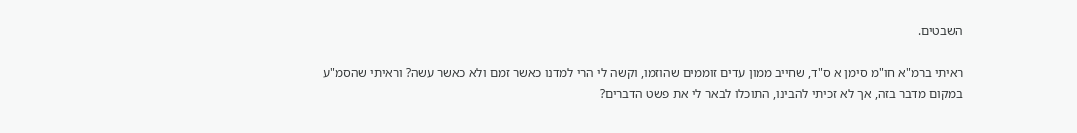השבטים.

ראיתי ברמ"א חו"מ סימן א ס"ד, שחייב ממון עדים זוממים שהוזמו, וקשה לי הרי למדנו כאשר זמם ולא כאשר עשה? וראיתי שהסמ"ע במקום מדבר בזה, אך לא זכיתי להבינו, התוכלו לבאר לי את פשט הדברים?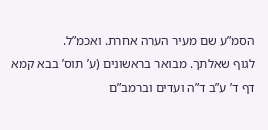הסמ”ע שם מעיר הערה אחרת. ואכמ”ל.
לגוף שאלתך. מבואר בראשונים (ע’ תוס’ בבא קמא דף ד’ ע”ב ד”ה ועדים וברמב”ם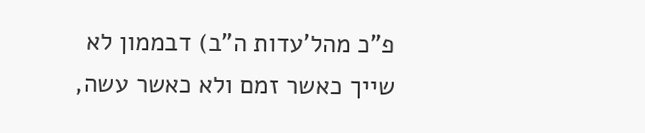פ”כ מהל’עדות ה”ב) דבממון לא שייך כאשר זמם ולא כאשר עשה,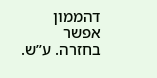דהממון אפשר בחזרה. ע”ש.